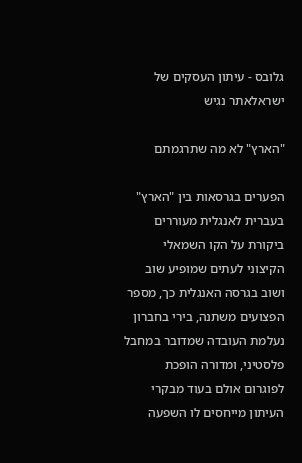גלובס - עיתון העסקים של ישראלאתר נגיש

"הארץ" לא מה שתרגמתם

הפערים בגרסאות בין "הארץ" בעברית לאנגלית מעוררים ביקורת על הקו השמאלי הקיצוני לעתים שמופיע שוב ושוב בגרסה האנגלית כך, מספר הפצועים משתנה, בירי בחברון נעלמת העובדה שמדובר במחבל פלסטיני, ומדורה הופכת לפוגרום אולם בעוד מבקרי העיתון מייחסים לו השפעה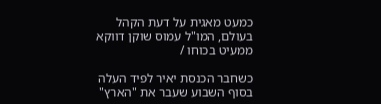כמעט מאגית על דעת הקהל בעולם, המו"ל עמוס שוקן דווקא ממעיט בכוחו /

כשחבר הכנסת יאיר לפיד העלה בסוף השבוע שעבר את "הארץ"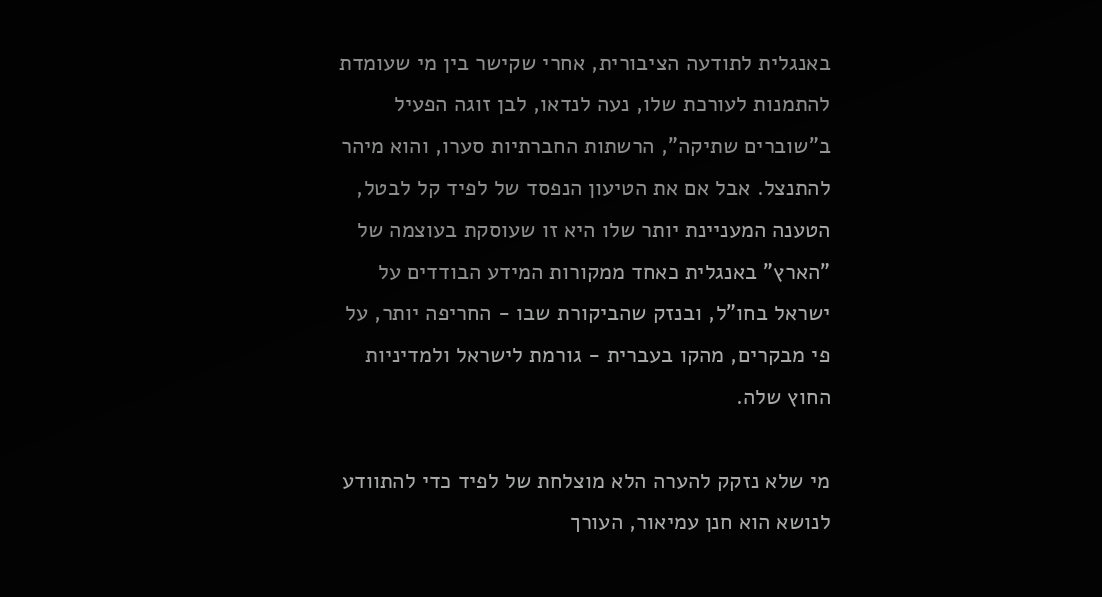באנגלית לתודעה הציבורית, אחרי שקישר בין מי שעומדת להתמנות לעורכת שלו, נעה לנדאו, לבן זוגה הפעיל ב"שוברים שתיקה", הרשתות החברתיות סערו, והוא מיהר להתנצל. אבל אם את הטיעון הנפסד של לפיד קל לבטל, הטענה המעניינת יותר שלו היא זו שעוסקת בעוצמה של "הארץ" באנגלית כאחד ממקורות המידע הבודדים על ישראל בחו"ל, ובנזק שהביקורת שבו - החריפה יותר, על פי מבקרים, מהקו בעברית - גורמת לישראל ולמדיניות החוץ שלה.

מי שלא נזקק להערה הלא מוצלחת של לפיד כדי להתוודע לנושא הוא חנן עמיאור, העורך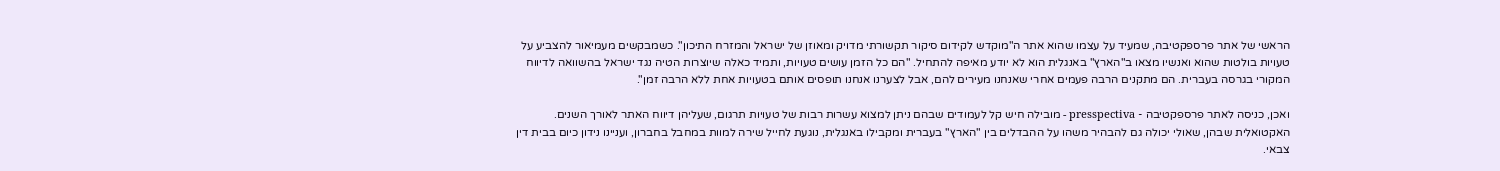הראשי של אתר פרספקטיבה, שמעיד על עצמו שהוא אתר ה"מוקדש לקידום סיקור תקשורתי מדויק ומאוזן של ישראל והמזרח התיכון". כשמבקשים מעמיאור להצביע על טעויות בולטות שהוא ואנשיו מצאו ב"הארץ" באנגלית הוא לא יודע מאיפה להתחיל. "הם כל הזמן עושים טעויות, ותמיד כאלה שיוצרות הטיה נגד ישראל בהשוואה לדיווח המקורי בגרסה בעברית. הם מתקנים הרבה פעמים אחרי שאנחנו מעירים להם, אבל לצערנו אנחנו תופסים אותם בטעויות אחת ללא הרבה זמן".

ואכן, כניסה לאתר פרספקטיבה - presspectiva - מובילה חיש קל לעמודים שבהם ניתן למצוא עשרות רבות של טעויות תרגום, שעליהן דיווח האתר לאורך השנים. האקטואלית שבהן, שאולי יכולה גם להבהיר משהו על ההבדלים בין "הארץ" בעברית ומקבילו באנגלית, נוגעת לחייל שירה למוות במחבל בחברון, ועניינו נידון כיום בבית דין צבאי.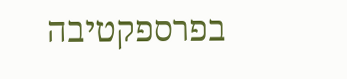בפרספקטיבה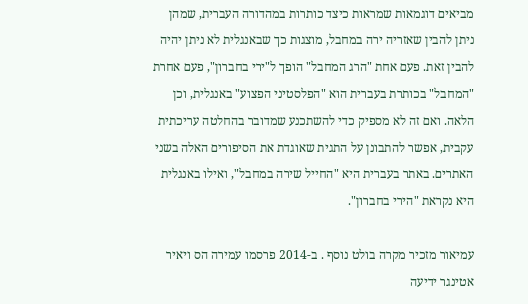מביאים דוגמאות שמראות כיצד כותרות במהדורה העברית, שמהן ניתן להבין שאזריה ירה במחבל, מוצגות כך שבאנגלית לא ניתן יהיה להבין זאת. פעם אחת "הרג המחבל" הופך ל"ירי בחברון", פעם אחרת "המחבל" בכותרת בעברית הוא "הפלסטיני הפצוע" באנגלית, וכן הלאה. ואם זה לא מספיק כדי להשתכנע שמדובר בהחלטה עריכתית עקבית, אפשר להתבונן על התגית שאוגדת את הסיפורים האלה בשני האתרים. באתר בעברית היא "החייל שירה במחבל", ואילו באנגלית היא נקראת "הירי בחברון".

עמיאור מזכיר מקרה בולט נוסף . ב-2014 פרסמו עמירה הס ויאיר אטינגר ידיעה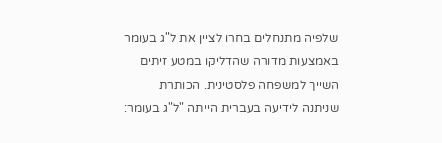שלפיה מתנחלים בחרו לציין את ל"ג בעומר באמצעות מדורה שהדליקו במטע זיתים השייך למשפחה פלסטינית. הכותרת שניתנה לידיעה בעברית הייתה "ל"ג בעומר: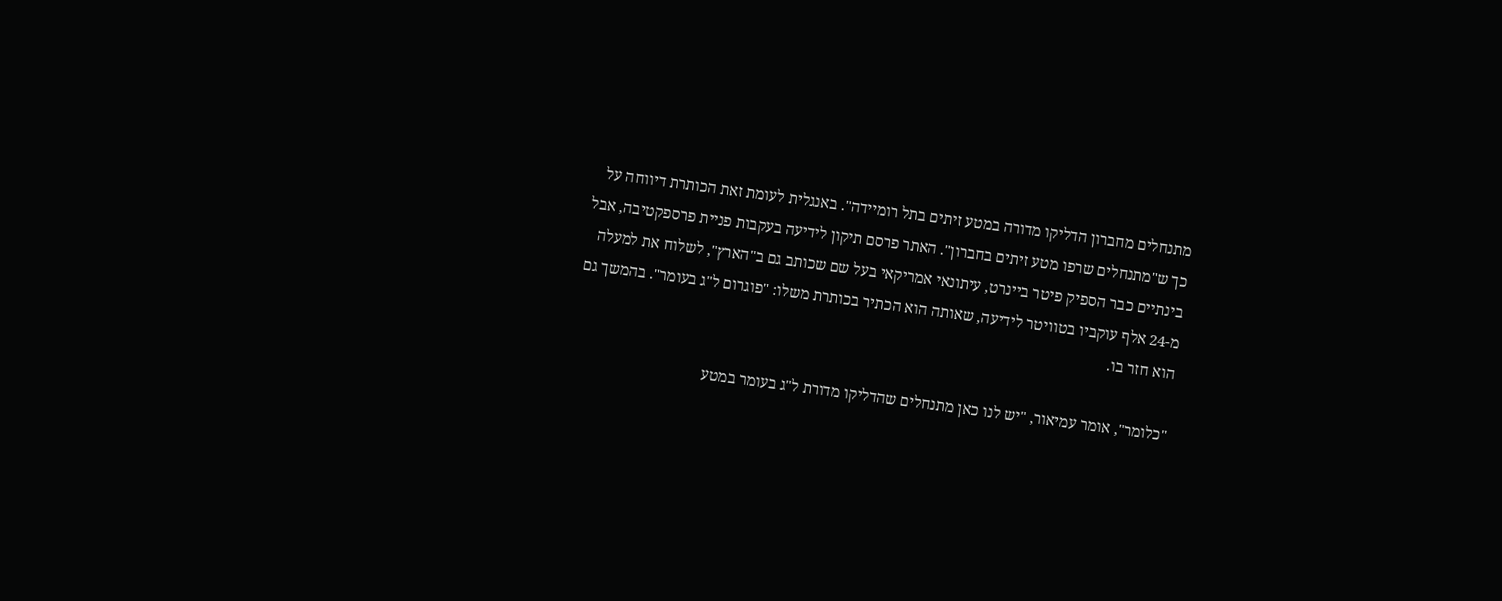מתנחלים מחברון הדליקו מדורה במטע זיתים בתל רומיידה". באנגלית לעומת זאת הכותרת דיווחה על כך ש"מתנחלים שרפו מטע זיתים בחברון". האתר פרסם תיקון לידיעה בעקבות פניית פרספקטיבה, אבל בינתיים כבר הספיק פיטר ביינרט, עיתונאי אמריקאי בעל שם שכותב גם ב"הארץ", לשלוח את למעלה מ-24 אלף עוקביו בטוויטר לידיעה, שאותה הוא הכתיר בכותרת משלו: "פוגרום ל"ג בעומר". בהמשך גם הוא חזר בו.

"כלומר", אומר עמיאור, "יש לנו כאן מתנחלים שהדליקו מדורת ל"ג בעומר במטע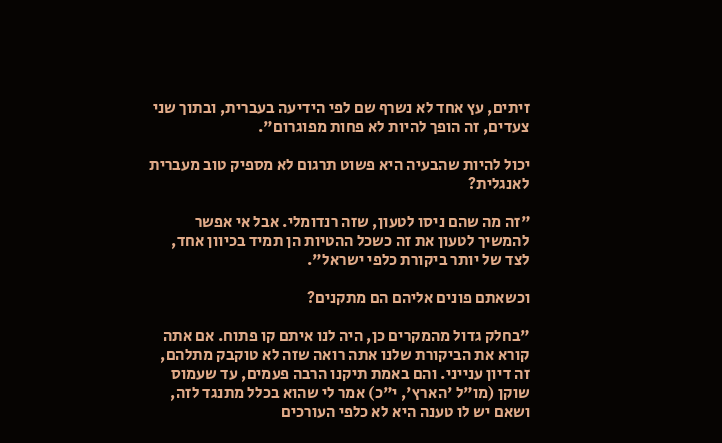זיתים, עץ אחד לא נשרף שם לפי הידיעה בעברית, ובתוך שני צעדים, זה הופך להיות לא פחות מפוגרום".

יכול להיות שהבעיה היא פשוט תרגום לא מספיק טוב מעברית לאנגלית?

"זה מה שהם ניסו לטעון, שזה רנדומלי. אבל אי אפשר להמשיך לטעון את זה כשכל ההטיות הן תמיד בכיוון אחד, לצד של יותר ביקורת כלפי ישראל".

וכשאתם פונים אליהם הם מתקנים?

"בחלק גדול מהמקרים כן, היה לנו איתם קו פתוח. אם אתה קורא את הביקורת שלנו אתה רואה שזה לא טוקבק מתלהם, זה דיון ענייני. והם באמת תיקנו הרבה פעמים, עד שעמוס שוקן (מו"ל 'הארץ', י"כ) אמר לי שהוא בכלל מתנגד לזה, ושאם יש לו טענה היא לא כלפי העורכים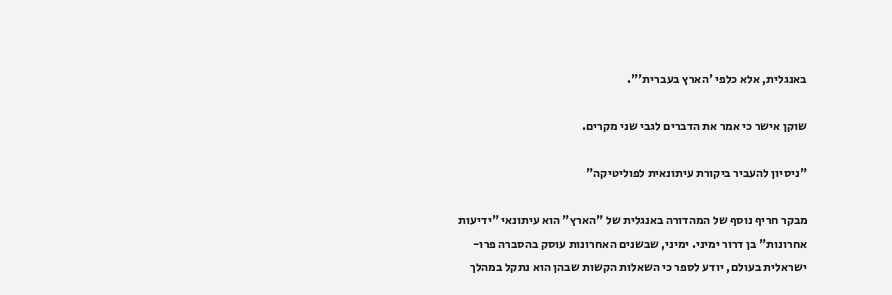באנגלית, אלא כלפי 'הארץ בעברית'".

שוקן אישר כי אמר את הדברים לגבי שני מקרים.

"ניסיון להעביר ביקורת עיתונאית לפוליטיקה"

מבקר חריף נוסף של המהדורה באנגלית של "הארץ" הוא עיתונאי "ידיעות אחרונות" בן דרור ימיני. ימיני, שבשנים האחרונות עוסק בהסברה פרו-ישראלית בעולם, יודע לספר כי השאלות הקשות שבהן הוא נתקל במהלך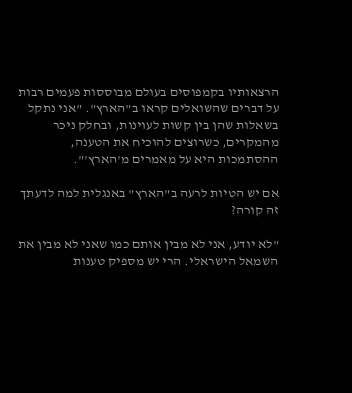הרצאותיו בקמפוסים בעולם מבוססות פעמים רבות על דברים שהשואלים קראו ב"הארץ". "אני נתקל בשאלות שהן בין קשות לעוינות, ובחלק ניכר מהמקרים, כשרוצים להוכיח את הטענה, ההסתמכות היא על מאמרים מ'הארץ'".

אם יש הטיות לרעה ב"הארץ" באנגלית למה לדעתך זה קורה?

"לא יודע, אני לא מבין אותם כמו שאני לא מבין את השמאל הישראלי. הרי יש מספיק טענות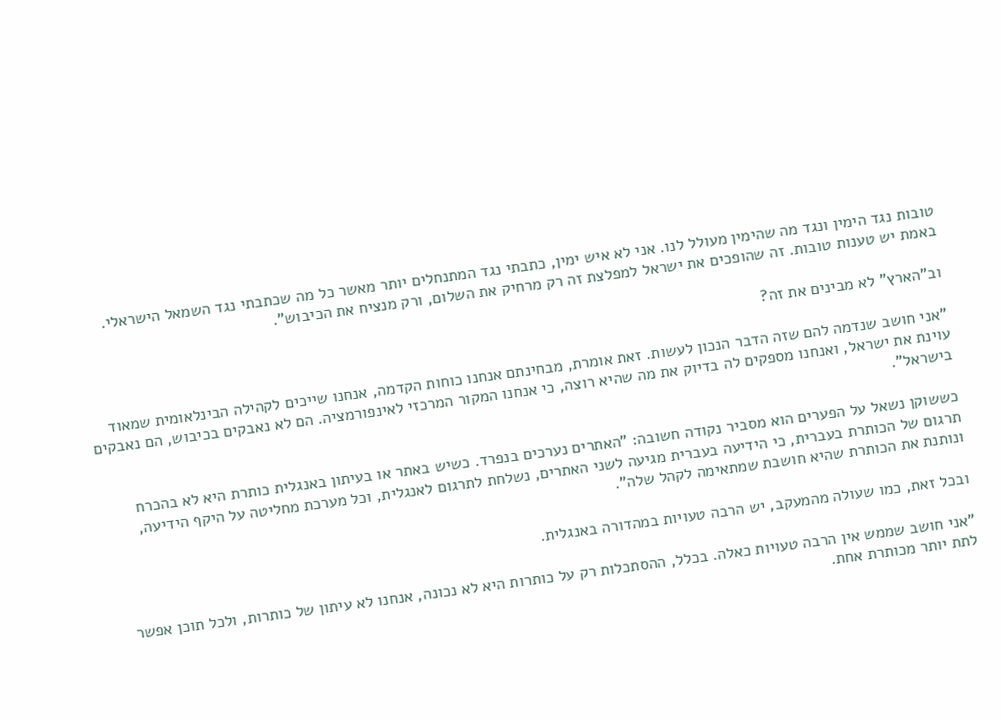טובות נגד הימין ונגד מה שהימין מעולל לנו. אני לא איש ימין, כתבתי נגד המתנחלים יותר מאשר כל מה שכתבתי נגד השמאל הישראלי. באמת יש טענות טובות. זה שהופכים את ישראל למפלצת זה רק מרחיק את השלום, ורק מנציח את הכיבוש".

וב"הארץ" לא מבינים את זה?

"אני חושב שנדמה להם שזה הדבר הנכון לעשות. זאת אומרת, מבחינתם אנחנו כוחות הקדמה, אנחנו שייכים לקהילה הבינלאומית שמאוד עוינת את ישראל, ואנחנו מספקים לה בדיוק את מה שהיא רוצה, כי אנחנו המקור המרכזי לאינפורמציה. הם לא נאבקים בכיבוש, הם נאבקים בישראל".

כששוקן נשאל על הפערים הוא מסביר נקודה חשובה: "האתרים נערכים בנפרד. כשיש באתר או בעיתון באנגלית כותרת היא לא בהכרח תרגום של הכותרת בעברית, כי הידיעה בעברית מגיעה לשני האתרים, נשלחת לתרגום לאנגלית, וכל מערכת מחליטה על היקף הידיעה, ונותנת את הכותרת שהיא חושבת שמתאימה לקהל שלה".

ובכל זאת, כמו שעולה מהמעקב, יש הרבה טעויות במהדורה באנגלית.

"אני חושב שממש אין הרבה טעויות כאלה. בכלל, ההסתכלות רק על כותרות היא לא נכונה, אנחנו לא עיתון של כותרות, ולכל תוכן אפשר לתת יותר מכותרת אחת.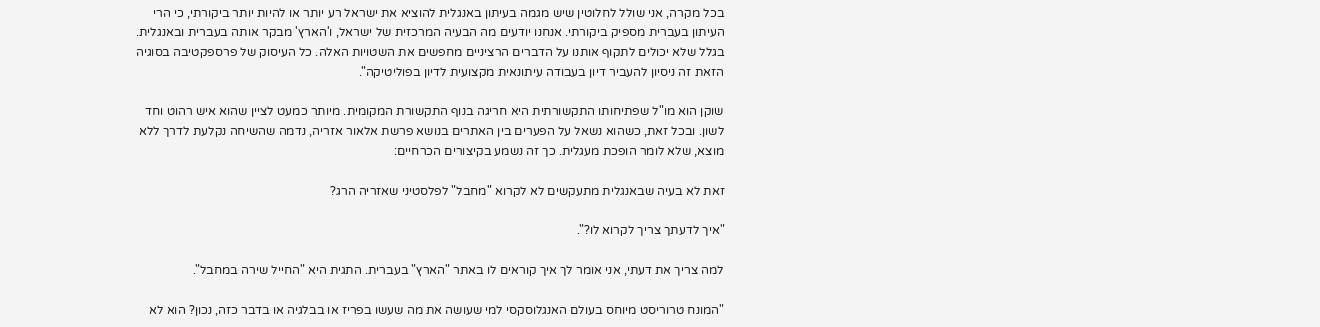בכל מקרה, אני שולל לחלוטין שיש מגמה בעיתון באנגלית להוציא את ישראל רע יותר או להיות יותר ביקורתי, כי הרי העיתון בעברית מספיק ביקורתי. אנחנו יודעים מה הבעיה המרכזית של ישראל, ו'הארץ' מבקר אותה בעברית ובאנגלית. בגלל שלא יכולים לתקוף אותנו על הדברים הרציניים מחפשים את השטויות האלה. כל העיסוק של פרספקטיבה בסוגיה הזאת זה ניסיון להעביר דיון בעבודה עיתונאית מקצועית לדיון בפוליטיקה".

שוקן הוא מו"ל שפתיחותו התקשורתית היא חריגה בנוף התקשורת המקומית. מיותר כמעט לציין שהוא איש רהוט וחד לשון. ובכל זאת, כשהוא נשאל על הפערים בין האתרים בנושא פרשת אלאור אזריה, נדמה שהשיחה נקלעת לדרך ללא מוצא, שלא לומר הופכת מעגלית. כך זה נשמע בקיצורים הכרחיים:

זאת לא בעיה שבאנגלית מתעקשים לא לקרוא "מחבל" לפלסטיני שאזריה הרג?

"איך לדעתך צריך לקרוא לו?".

למה צריך את דעתי, אני אומר לך איך קוראים לו באתר "הארץ" בעברית. התגית היא "החייל שירה במחבל".

"המונח טרוריסט מיוחס בעולם האנגלוסקסי למי שעושה את מה שעשו בפריז או בבלגיה או בדבר כזה, נכון? הוא לא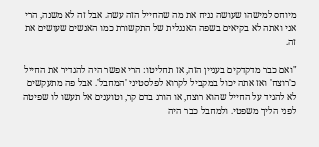מיוחס למישהו שעושה נניח את מה שהחייל הזה עשה. אבל זה לא משנה, הרי אני ואתה לא בקיאים בשפה האנגלית של התקשורת כמו האנשים שעושים את זה.

"ואם כבר מדקדקים בעניין הזה, אז תחליטו: הרי אפשר היה להגדיר את החייל כ'רוצח' ואז אתה יכול במקביל לקרוא לפלסטיני 'המחבל'. אבל פה מתעקשים לא להגיד על החייל שהוא רוצח, או הורג בדם קר, וטוענים אל תעשו לו שפיטה לפני הליך משפטי. ולמחבל כבר היה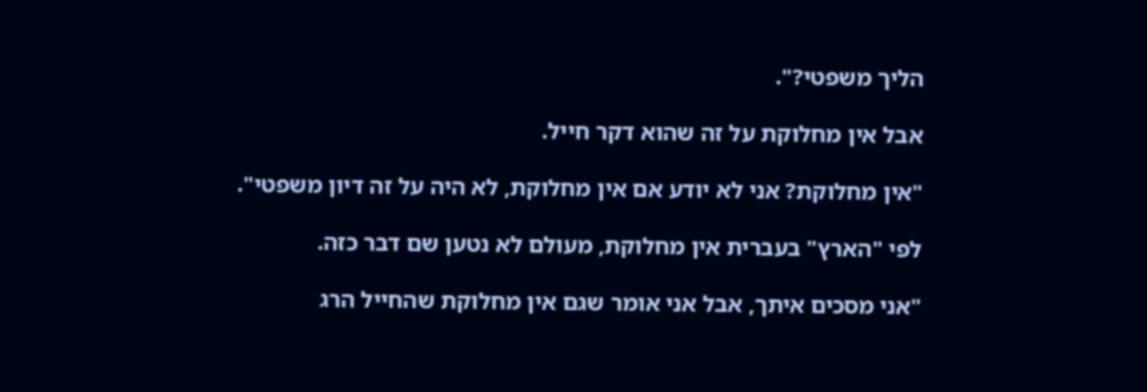הליך משפטי?".

אבל אין מחלוקת על זה שהוא דקר חייל.

"אין מחלוקת? אני לא יודע אם אין מחלוקת, לא היה על זה דיון משפטי".

לפי "הארץ" בעברית אין מחלוקת, מעולם לא נטען שם דבר כזה.

"אני מסכים איתך, אבל אני אומר שגם אין מחלוקת שהחייל הרג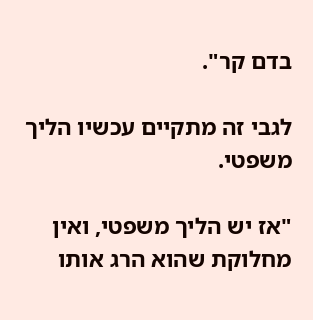בדם קר".

לגבי זה מתקיים עכשיו הליך משפטי.

"אז יש הליך משפטי, ואין מחלוקת שהוא הרג אותו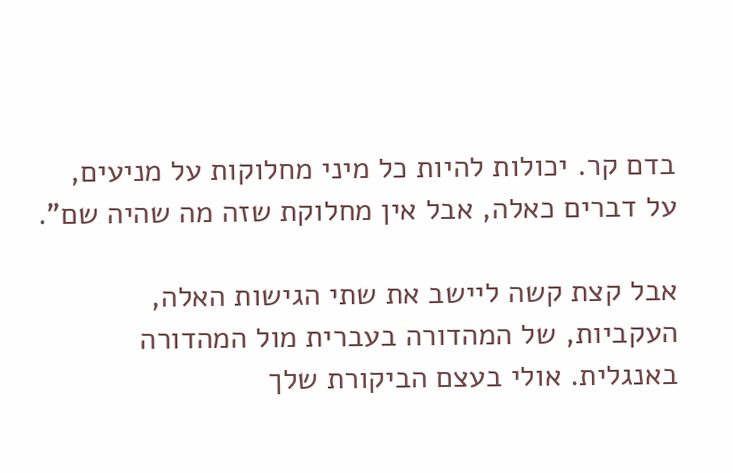בדם קר. יכולות להיות כל מיני מחלוקות על מניעים, על דברים כאלה, אבל אין מחלוקת שזה מה שהיה שם".

אבל קצת קשה ליישב את שתי הגישות האלה, העקביות, של המהדורה בעברית מול המהדורה באנגלית. אולי בעצם הביקורת שלך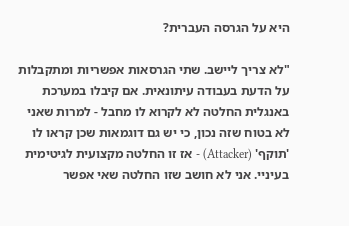היא על הגרסה העברית?

"לא צריך ליישב. שתי הגרסאות אפשריות ומתקבלות על הדעת בעבודה עיתונאית. אם קיבלו במערכת באנגלית החלטה לא לקרוא לו מחבל - למרות שאני לא בטוח שזה נכון, כי יש גם דוגמאות שכן קראו לו 'תוקף' (Attacker) - אז זו החלטה מקצועית לגיטימית בעיניי. אני לא חושב שזו החלטה שאי אפשר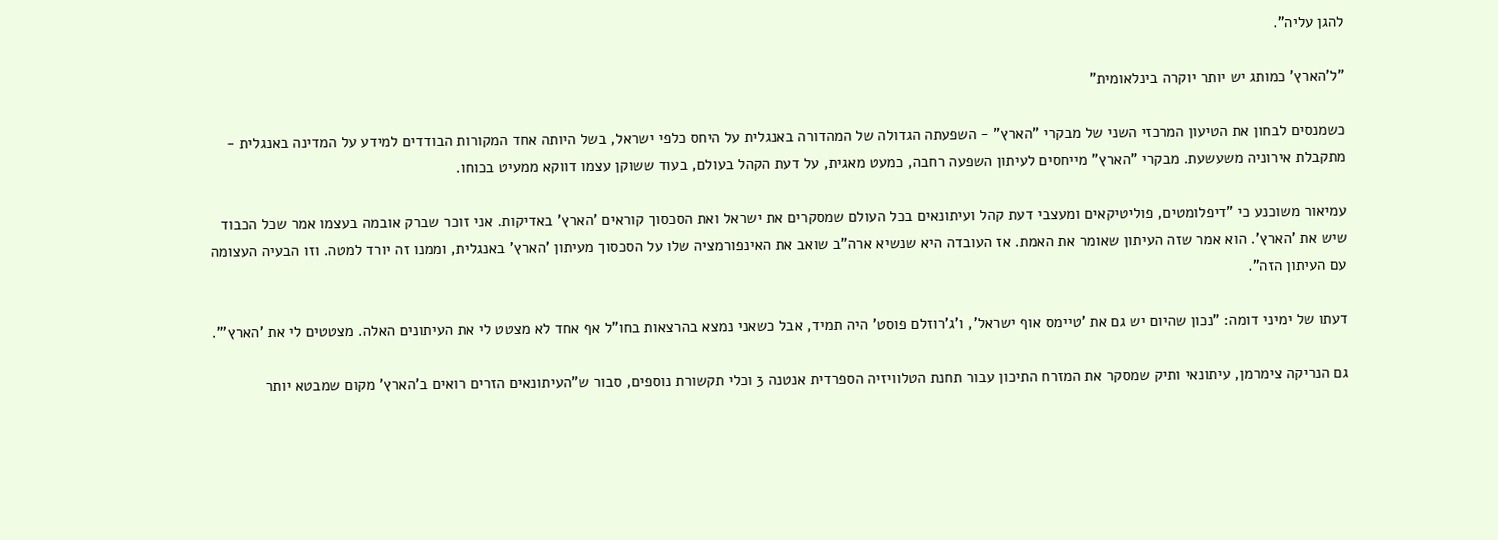להגן עליה".

"ל'הארץ' כמותג יש יותר יוקרה בינלאומית"

כשמנסים לבחון את הטיעון המרכזי השני של מבקרי "הארץ" - השפעתה הגדולה של המהדורה באנגלית על היחס כלפי ישראל, בשל היותה אחד המקורות הבודדים למידע על המדינה באנגלית - מתקבלת אירוניה משעשעת. מבקרי "הארץ" מייחסים לעיתון השפעה רחבה, כמעט מאגית, על דעת הקהל בעולם, בעוד ששוקן עצמו דווקא ממעיט בכוחו.

עמיאור משוכנע כי "דיפלומטים, פוליטיקאים ומעצבי דעת קהל ועיתונאים בכל העולם שמסקרים את ישראל ואת הסכסוך קוראים 'הארץ' באדיקות. אני זוכר שברק אובמה בעצמו אמר שכל הכבוד שיש את 'הארץ'. הוא אמר שזה העיתון שאומר את האמת. אז העובדה היא שנשיא ארה"ב שואב את האינפורמציה שלו על הסכסוך מעיתון 'הארץ' באנגלית, וממנו זה יורד למטה. וזו הבעיה העצומה עם העיתון הזה".

דעתו של ימיני דומה: "נכון שהיום יש גם את 'טיימס אוף ישראל', ו'ג'רוזלם פוסט' היה תמיד, אבל כשאני נמצא בהרצאות בחו"ל אף אחד לא מצטט לי את העיתונים האלה. מצטטים לי את 'הארץ'".

גם הנריקה צימרמן, עיתונאי ותיק שמסקר את המזרח התיכון עבור תחנת הטלוויזיה הספרדית אנטנה 3 וכלי תקשורת נוספים, סבור ש"העיתונאים הזרים רואים ב'הארץ' מקום שמבטא יותר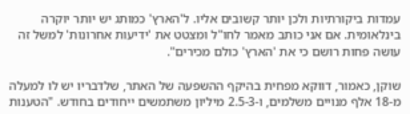עמדות ביקורתיות ולכן יותר קשובים אליו. ל'הארץ' כמותג יש יותר יוקרה בינלאומית. אם אני כותב מאמר לחו"ל ומצטט את 'ידיעות אחרונות' למשל זה עושה פחות רושם כי את 'הארץ' כולם מכירים".

שוקן, כאמור, דווקא מפחית בהיקף ההשפעה של האתר, שלדבריו יש לו למעלה מ-18 אלף מנויים משלמים, ו-2.5-3 מיליון משתמשים ייחודים בחודש. "הטענות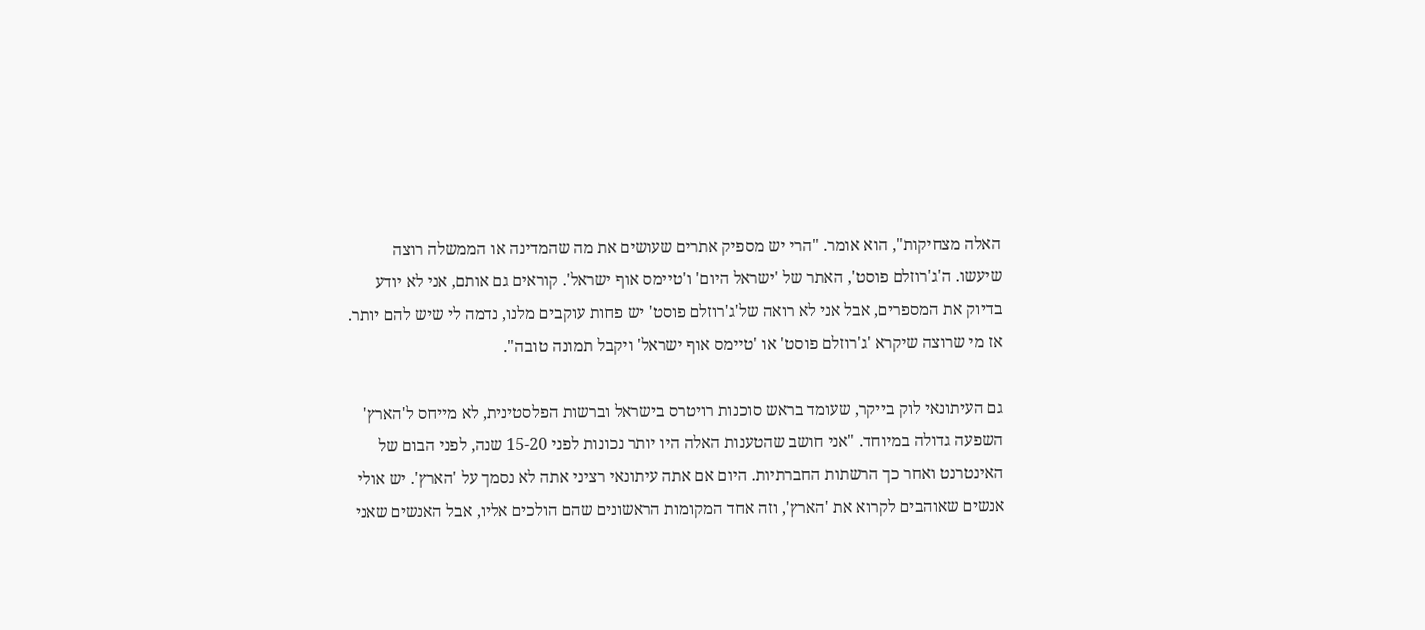האלה מצחיקות", הוא אומר. "הרי יש מספיק אתרים שעושים את מה שהמדינה או הממשלה רוצה שיעשו. ה'ג'רוזלם פוסט', האתר של 'ישראל היום' ו'טיימס אוף ישראל'. קוראים גם אותם, אני לא יודע בדיוק את המספרים, אבל אני לא רואה של'ג'רוזלם פוסט' יש פחות עוקבים מלנו, נדמה לי שיש להם יותר. אז מי שרוצה שיקרא 'ג'רוזלם פוסט' או 'טיימס אוף ישראל' ויקבל תמונה טובה".

גם העיתונאי לוק בייקר, שעומד בראש סוכנות רויטרס בישראל וברשות הפלסטינית, לא מייחס ל'הארץ' השפעה גדולה במיוחד. "אני חושב שהטענות האלה היו יותר נכונות לפני 15-20 שנה, לפני הבום של האינטרנט ואחר כך הרשתות החברתיות. היום אם אתה עיתונאי רציני אתה לא נסמך על 'הארץ'. יש אולי אנשים שאוהבים לקרוא את 'הארץ', וזה אחד המקומות הראשונים שהם הולכים אליו, אבל האנשים שאני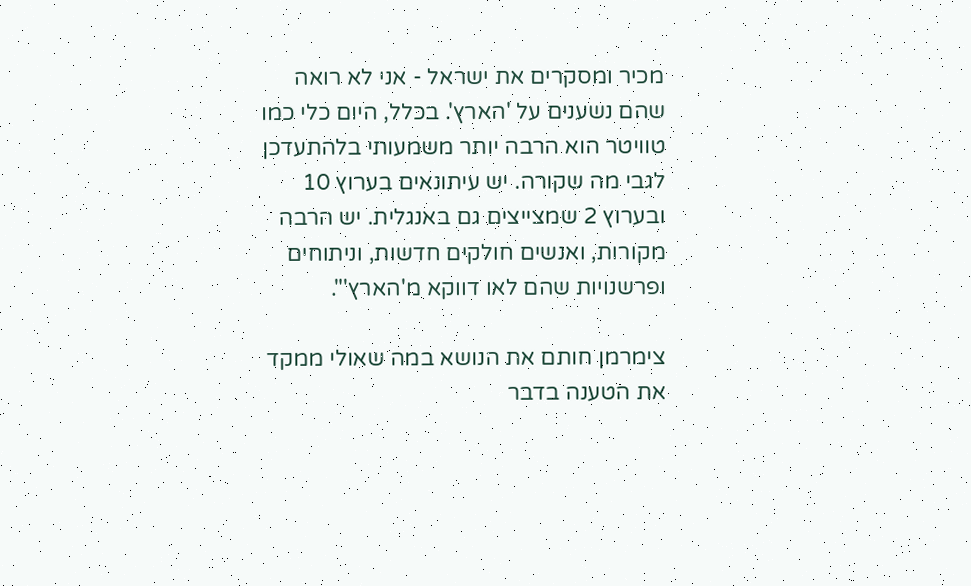מכיר ומסקרים את ישראל - אני לא רואה שהם נשענים על 'הארץ'. בכלל, היום כלי כמו טוויטר הוא הרבה יותר משמעותי בלהתעדכן לגבי מה שקורה. יש עיתונאים בערוץ 10 ובערוץ 2 שמצייצים גם באנגלית. יש הרבה מקורות, ואנשים חולקים חדשות, וניתוחים ופרשנויות שהם לאו דווקא מ'הארץ'".

צימרמן חותם את הנושא במה שאולי ממקד את הטענה בדבר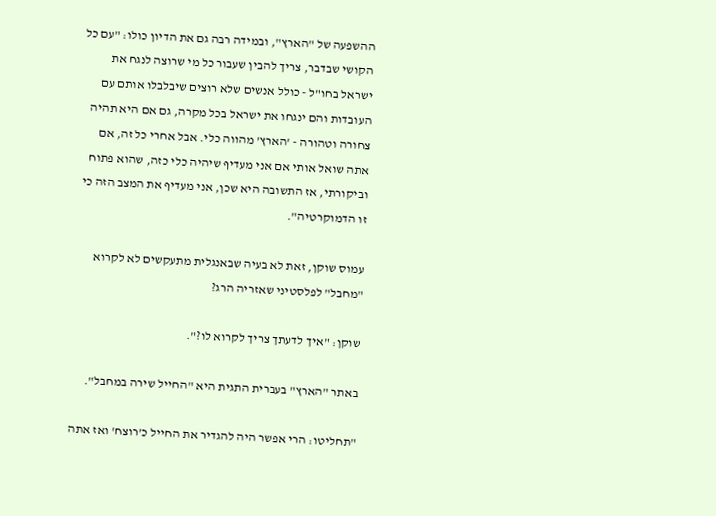ההשפעה של "הארץ", ובמידה רבה גם את הדיון כולו: "עם כל הקושי שבדבר, צריך להבין שעבור כל מי שרוצה לנגח את ישראל בחו"ל - כולל אנשים שלא רוצים שיבלבלו אותם עם העובדות והם ינגחו את ישראל בכל מקרה, גם אם היא תהיה צחורה וטהורה - 'הארץ' מהווה כלי. אבל אחרי כל זה, אם אתה שואל אותי אם אני מעדיף שיהיה כלי כזה, שהוא פתוח וביקורתי, אז התשובה היא שכן, אני מעדיף את המצב הזה כי זו הדמוקרטיה".

עמוס שוקן, זאת לא בעיה שבאנגלית מתעקשים לא לקרוא "מחבל" לפלסטיני שאזריה הרג?

שוקן: "איך לדעתך צריך לקרוא לו?".

באתר "הארץ" בעברית התגית היא "החייל שירה במחבל".

"תחליטו: הרי אפשר היה להגדיר את החייל כ'רוצח' ואז אתה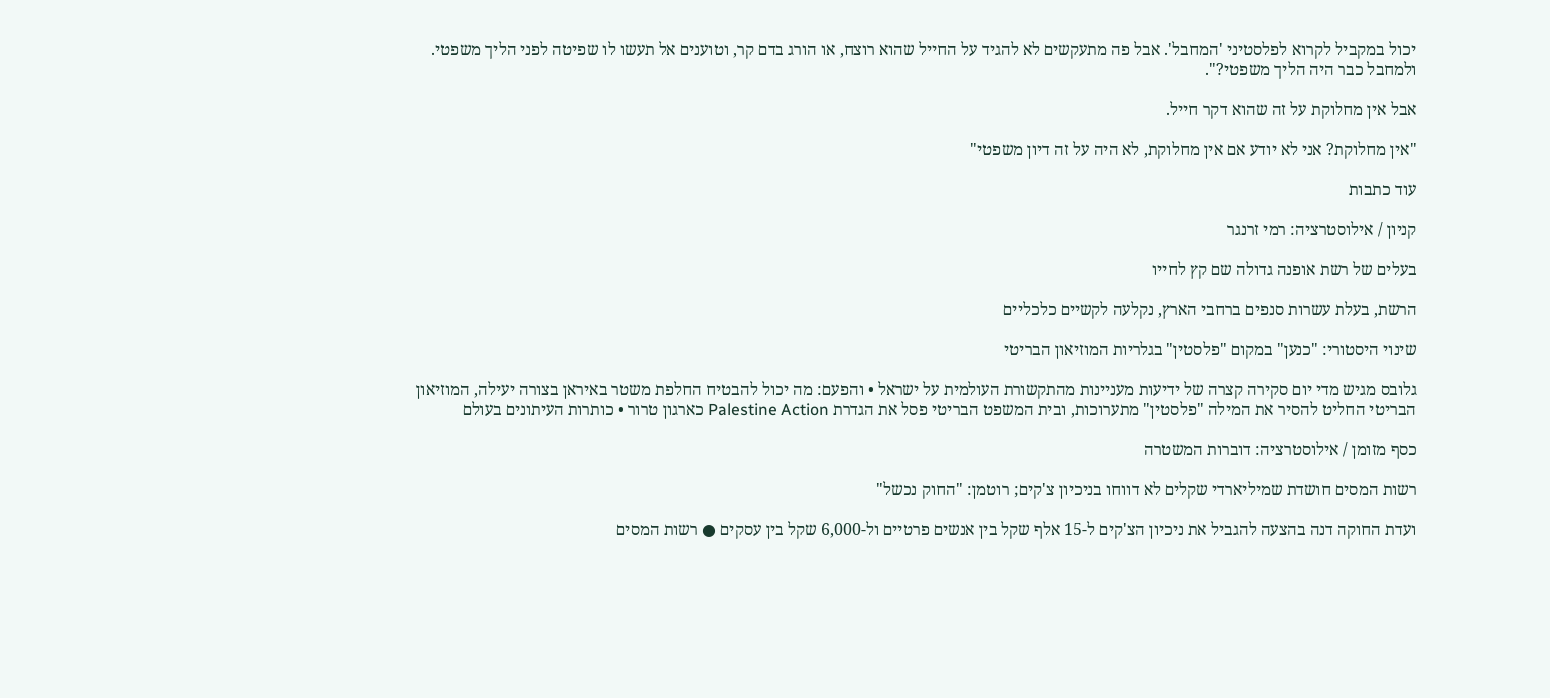יכול במקביל לקרוא לפלסטיני 'המחבל'. אבל פה מתעקשים לא להגיד על החייל שהוא רוצח, או הורג בדם קר, וטוענים אל תעשו לו שפיטה לפני הליך משפטי. ולמחבל כבר היה הליך משפטי?".

אבל אין מחלוקת על זה שהוא דקר חייל.

"אין מחלוקת? אני לא יודע אם אין מחלוקת, לא היה על זה דיון משפטי"

עוד כתבות

קניון / אילוסטרציה: רמי זרנגר

בעלים של רשת אופנה גדולה שם קץ לחייו

הרשת, בעלת עשרות סנפים ברחבי הארץ, נקלעה לקשיים כלכליים

שינוי היסטורי: "כנען" במקום "פלסטין" בגלריות המוזיאון הבריטי

גלובס מגיש מדי יום סקירה קצרה של ידיעות מעניינות מהתקשורת העולמית על ישראל • והפעם: מה יכול להבטיח החלפת משטר באיראן בצורה יעילה, המוזיאון הבריטי החליט להסיר את המילה "פלסטין" מתערוכות, ובית המשפט הבריטי פסל את הגדרת Palestine Action כארגון טרור • כותרות העיתונים בעולם

כסף מזומן / אילוסטרציה: דוברות המשטרה

רשות המסים חושדת שמיליארדי שקלים לא דווחו בניכיון צ'קים; רוטמן: "החוק נכשל"

ועדת החוקה דנה בהצעה להגביל את ניכיון הצ'קים ל-15 אלף שקל בין אנשים פרטיים ול-6,000 שקל בין עסקים ● רשות המסים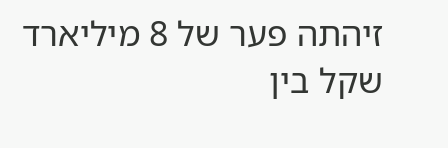זיהתה פער של 8 מיליארד שקל בין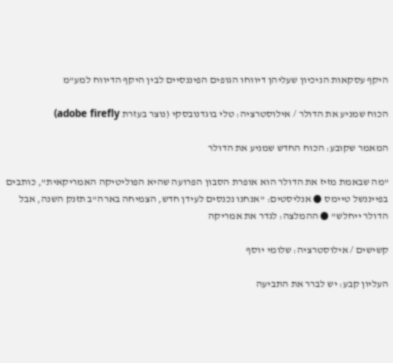היקף עסקאות הניכיון שעליהן דיווחו הגופים הפיננסיים לבין היקף הדיווח למע"מ

הכוח שמניע את הדולר / אילוסטרציה: טלי בוגדנובסקי (נוצר בעזרת adobe firefly)

המאמר שקובע: הכוח החדש שמניע את הדולר

"מה שבאמת מזיז את הדולר הוא אופרת הסבון הפרועה שהיא הפוליטיקה האמריקאית", כותבים בפייננשל טיימס ● אנליסטים: "אנחנו נכנסים לעידן חדש, הצמיחה בארה"ב תזנק השנה, אבל הדולר ייחלש" ● ההמלצה: לגדר את אמריקה

קשישים / אילוסטרציה: שלומי יוסף

העליון קבע: יש לברר את התביעה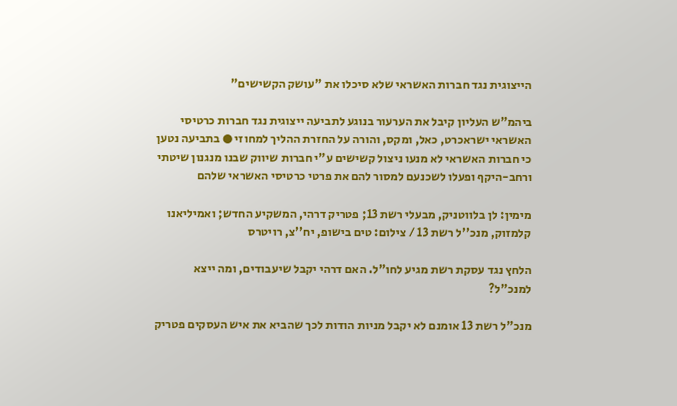הייצוגית נגד חברות האשראי שלא סיכלו את "עושק הקשישים"

ביהמ"ש העליון קיבל את הערעור בנוגע לתביעה ייצוגית נגד חברות כרטיסי האשראי ישראכרט, כאל, ומקס, והורה על החזרת ההליך למחוזי ● בתביעה נטען כי חברות האשראי לא מנעו ניצול קשישים ע"י חברות שיווק שבנו מנגנון שיטתי ורחב-היקף ופעלו לשכנעם למסור להם את פרטי כרטיסי האשראי שלהם

מימין: לן בלווטניק, מבעלי רשת 13; פטריק דרהי, המשקיע החדש; ואמיליאנו קלמזוק, מנכ''ל רשת 13 / צילום: טים בישופ, יח''צ, רויטרס

הלחץ נגד עסקת רשת מגיע לחו"ל. האם דרהי יקבל שיעבודים, ומה ייצא למנכ"ל?

מנכ"ל רשת 13 אומנם לא יקבל מניות הודות לכך שהביא את איש העסקים פטריק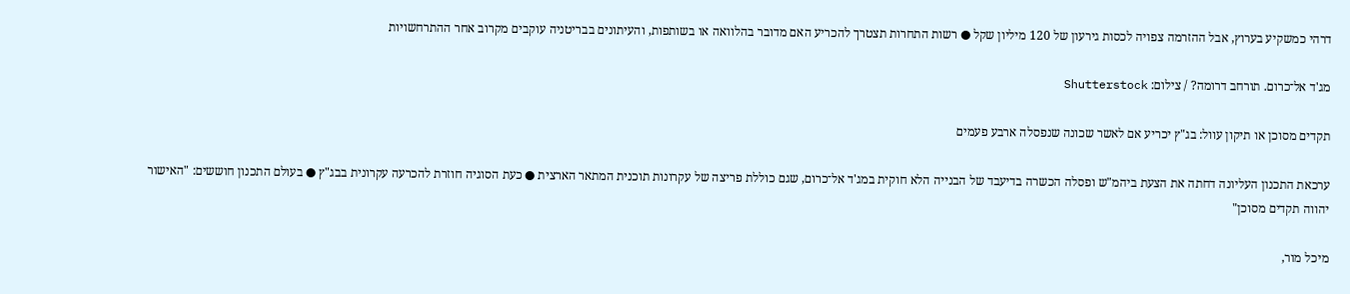דרהי כמשקיע בערוץ, אבל ההזרמה צפויה לכסות גירעון של 120 מיליון שקל ● רשות התחרות תצטרך להכריע האם מדובר בהלוואה או בשותפות, והעיתונים בבריטניה עוקבים מקרוב אחר ההתרחשויות

מג'ד אל־כרום. תורחב דרומה? / צילום: Shutterstock

תקדים מסוכן או תיקון עוול: בג"ץ יכריע אם לאשר שכונה שנפסלה ארבע פעמים

ערכאת התכנון העליונה דחתה את הצעת ביהמ"ש ופסלה הכשרה בדיעבד של הבנייה הלא חוקית במג'ד אל־כרום, שגם כוללת פריצה של עקרונות תוכנית המתאר הארצית ● כעת הסוגיה חוזרת להכרעה עקרונית בבג"ץ ● בעולם התכנון חוששים: "האישור יהווה תקדים מסוכן"

מיכל מור,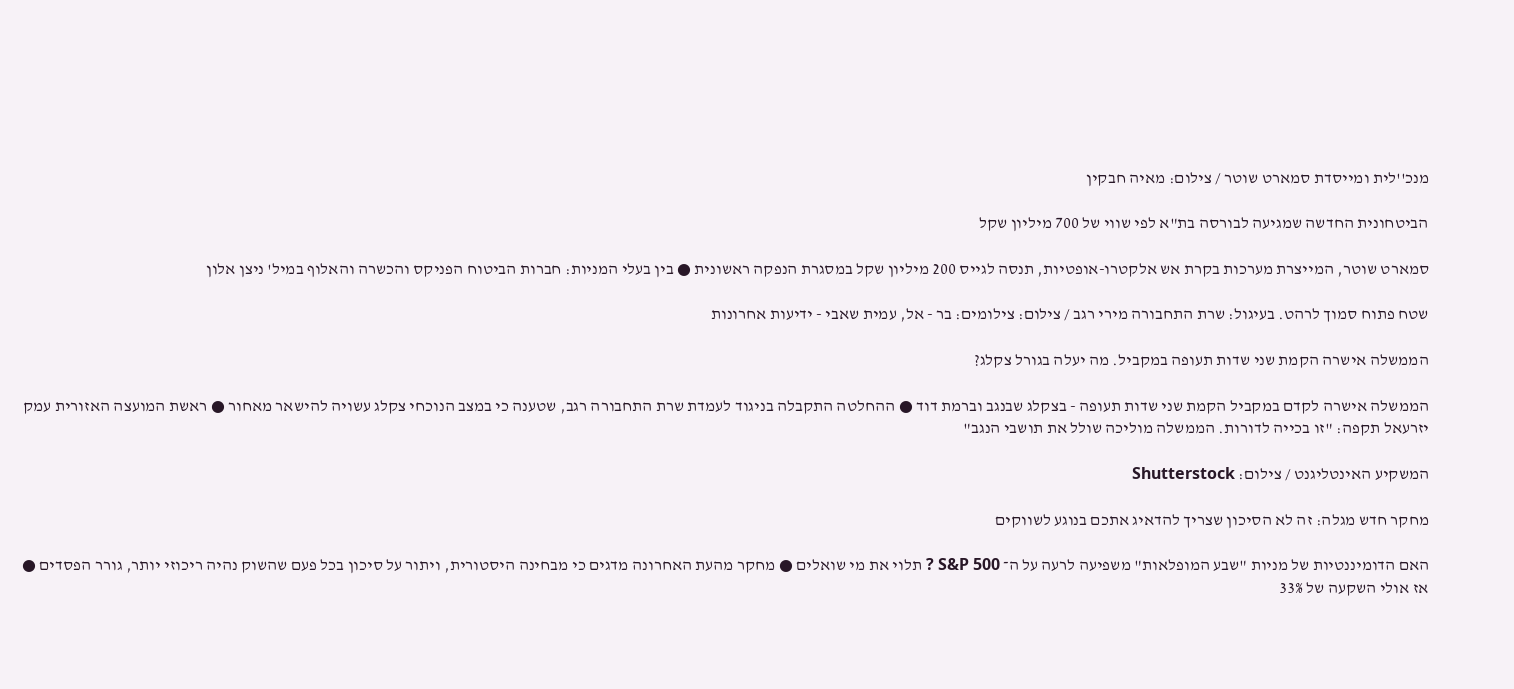מנכ''לית ומייסדת סמארט שוטר / צילום: מאיה חבקין

הביטחונית החדשה שמגיעה לבורסה בת"א לפי שווי של 700 מיליון שקל

סמארט שוטר, המייצרת מערכות בקרת אש אלקטרו-אופטיות, תנסה לגייס 200 מיליון שקל במסגרת הנפקה ראשונית ● בין בעלי המניות: חברות הביטוח הפניקס והכשרה והאלוף במיל' ניצן אלון

שטח פתוח סמוך לרהט. בעיגול: שרת התחבורה מירי רגב / צילום: צילומים: בר - אל, עמית שאבי - ידיעות אחרונות

הממשלה אישרה הקמת שני שדות תעופה במקביל. מה יעלה בגורל צקלג?

הממשלה אישרה לקדם במקביל הקמת שני שדות תעופה - בצקלג שבנגב וברמת דוד ● ההחלטה התקבלה בניגוד לעמדת שרת התחבורה רגב, שטענה כי במצב הנוכחי צקלג עשויה להישאר מאחור ● ראשת המועצה האזורית עמק יזרעאל תקפה: "זו בכייה לדורות. הממשלה מוליכה שולל את תושבי הנגב"

המשקיע האינטליגנט / צילום: Shutterstock

מחקר חדש מגלה: זה לא הסיכון שצריך להדאיג אתכם בנוגע לשווקים

האם הדומיננטיות של מניות "שבע המופלאות" משפיעה לרעה על ה־ S&P 500 ? תלוי את מי שואלים ● מחקר מהעת האחרונה מדגים כי מבחינה היסטורית, ויתור על סיכון בכל פעם שהשוק נהיה ריכוזי יותר, גורר הפסדים ● אז אולי השקעה של 33%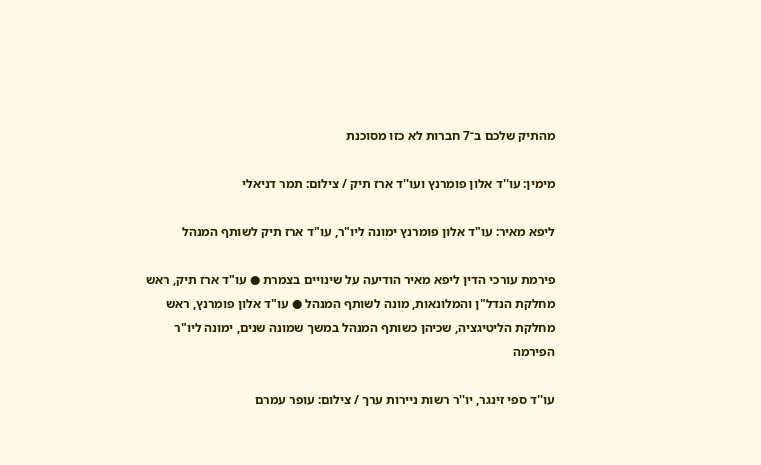מהתיק שלכם ב־7 חברות לא כזו מסוכנת

מימין: עו''ד אלון פומרנץ ועו''ד ארז תיק / צילום: תמר דניאלי

ליפא מאיר: עו"ד אלון פומרנץ ימונה ליו"ר, עו"ד ארז תיק לשותף המנהל

פירמת עורכי הדין ליפא מאיר הודיעה על שינויים בצמרת ● עו"ד ארז תיק, ראש מחלקת הנדל"ן והמלונאות, מונה לשותף המנהל ● עו"ד אלון פומרנץ, ראש מחלקת הליטיגציה, שכיהן כשותף המנהל במשך שמונה שנים, ימונה ליו"ר הפירמה

עו''ד ספי זינגר, יו''ר רשות ניירות ערך / צילום: עופר עמרם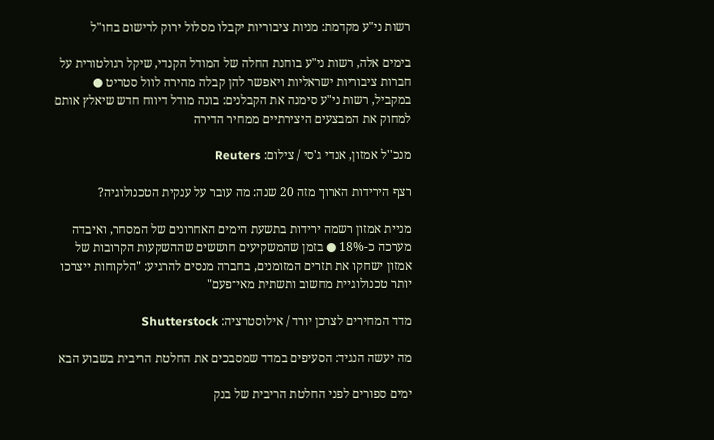רשות ני"ע מקדמת: מניות ציבוריות יקבלו מסלול ירוק לרישום בחו"ל

בימים אלה, רשות ני"ע בוחנת החלה של המודל הקנדי, שיקל רגולטורית על חברות ציבוריות ישראליות ויאפשר להן קבלה מהירה לוול סטריט ● במקביל, רשות ני"ע סימנה את הקבלנים: בונה מודל דיווח חדש שיאלץ אותם למחוק את המבצעים היצירתיים ממחיר הדירה

מנכ''ל אמזון, אנדי ג'סי / צילום: Reuters

רצף הירידות הארוך מזה 20 שנה: מה עובר על ענקית הטכנולוגיה?

מניית אמזון רשמה ירידות בתשעת הימים האחרונים של המסחר, ואיבדה מערכה כ-18% ● בזמן שהמשקיעים חוששים שההשקעות הקרובות של אמזון ישחקו את תזרים המזומנים, בחברה מנסים להרגיע: "הלקוחות ייצרכו יותר טכנולוגיית מחשוב ותשתית מאי־פעם"

מדד המחירים לצרכן יורד / אילוסטרציה: Shutterstock

מה יעשה הנגיד: הסעיפים במדד שמסבכים את החלטת הריבית בשבוע הבא

ימים ספורים לפני החלטת הריבית של בנק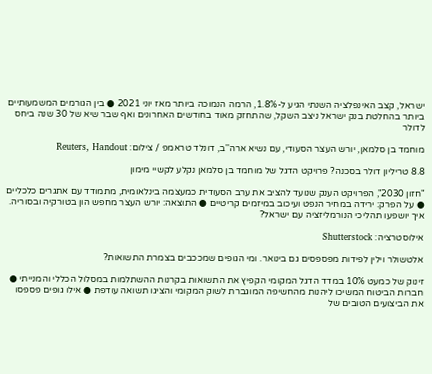ישראל, קצב האינפלציה השנתי הגיע ל-1.8%, הרמה הנמוכה ביותר מאז יוני 2021 ● בין הגורמים המשמעותיים ביותר בהחלטת בנק ישראל ניצב השקל, שהתחזק מאוד בחודשים האחרונים ואף שבר שיא של 30 שנה ביחס לדולר

מוחמד בן סלמאן, יורש העצר הסעודי, עם נשיא ארה''ב, דונלד טראמפ / צילום: Reuters, Handout

8.8 טריליון דולר בסכנה? פרויקט הדגל של מוחמד בן סלמאן נקלע לקשיי מימון

"חזון 2030", הפרויקט הענק שנועד להציב את ערב הסעודית כמעצמה בינלאומית, מתמודד עם אתגרים כלכליים ● על הפרק: ירידה במחיר הנפט ועיכוב במיזמים קריטיים ● התוצאה: יורש העצר מחפש הון בטורקיה ובסוריה. איך יושפעו תהליכי הנורמליזציה עם ישראל?

אילוסטרציה: Shutterstock

אלטשולר וילין לפידות מפספסים גם בינואר. ומי הגופים שמככבים בצמרת התשואות?

זינוק של כמעט 10% במדד הדגל המקומי הקפיץ את התשואות בקרנות ההשתלמות במסלול הכללי והמנייתי ● חברות הביטוח המשיכו ליהנות מהחשיפה המוגברת לשוק המקומי והציגו תשואה עודפת ● אילו גופים פספסו את הביצועים הטובים של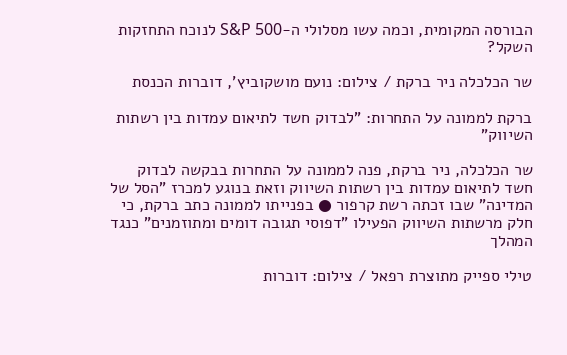הבורסה המקומית, וכמה עשו מסלולי ה-S&P 500 לנוכח התחזקות השקל?

שר הכלכלה ניר ברקת / צילום: נועם מושקוביץ', דוברות הכנסת

ברקת לממונה על התחרות: "לבדוק חשד לתיאום עמדות בין רשתות השיווק"

שר הכלכלה, ניר ברקת, פנה לממונה על התחרות בבקשה לבדוק חשד לתיאום עמדות בין רשתות השיווק וזאת בנוגע למכרז "הסל של המדינה" שבו זכתה רשת קרפור ● בפנייתו לממונה כתב ברקת, כי חלק מרשתות השיווק הפעילו "דפוסי תגובה דומים ומתוזמנים" כנגד המהלך

טילי ספייק מתוצרת רפאל / צילום: דוברות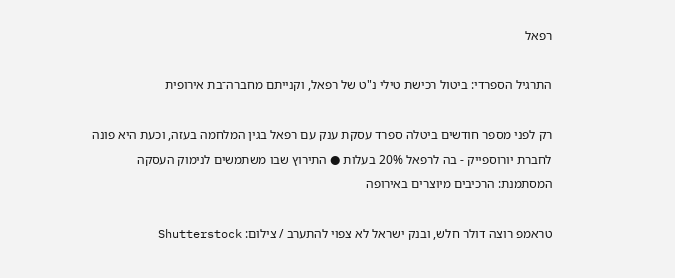רפאל

התרגיל הספרדי: ביטול רכישת טילי נ"ט של רפאל, וקנייתם מחברה־בת אירופית

רק לפני מספר חודשים ביטלה ספרד עסקת ענק עם רפאל בגין המלחמה בעזה, וכעת היא פונה לחברת יורוספייק - בה לרפאל 20% בעלות ● התירוץ שבו משתמשים לנימוק העסקה המסתמנת: הרכיבים מיוצרים באירופה

טראמפ רוצה דולר חלש, ובנק ישראל לא צפוי להתערב / צילום: Shutterstock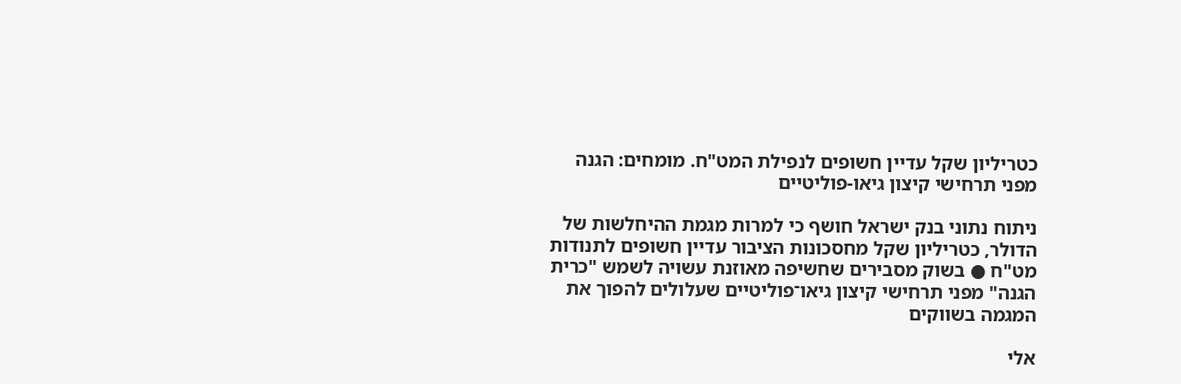כטריליון שקל עדיין חשופים לנפילת המט"ח. מומחים: הגנה מפני תרחישי קיצון גיאו-פוליטיים

ניתוח נתוני בנק ישראל חושף כי למרות מגמת ההיחלשות של הדולר, כטריליון שקל מחסכונות הציבור עדיין חשופים לתנודות מט"ח ● בשוק מסבירים שחשיפה מאוזנת עשויה לשמש "כרית הגנה" מפני תרחישי קיצון גיאו־פוליטיים שעלולים להפוך את המגמה בשווקים

אלי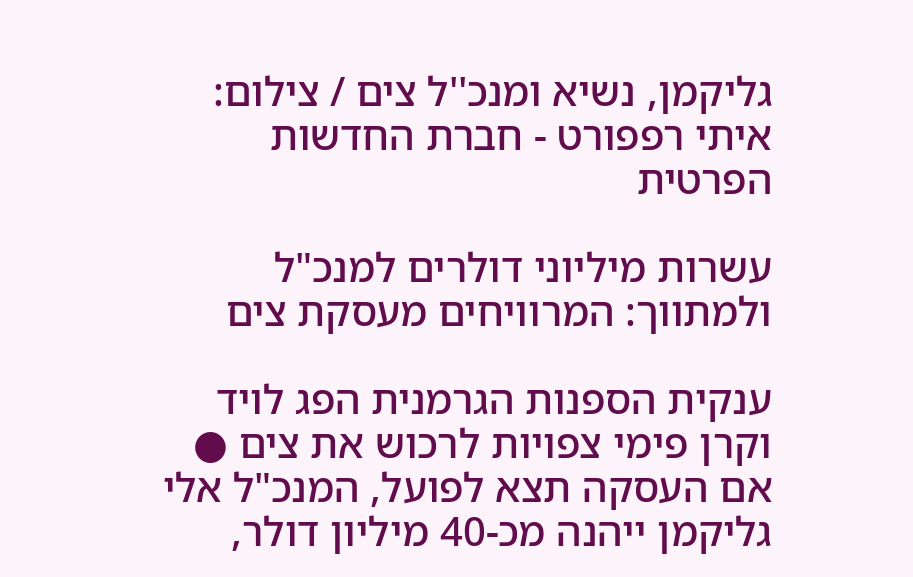גליקמן, נשיא ומנכ''ל צים / צילום: איתי רפפורט - חברת החדשות הפרטית

עשרות מיליוני דולרים למנכ"ל ולמתווך: המרוויחים מעסקת צים

ענקית הספנות הגרמנית הפג לויד וקרן פימי צפויות לרכוש את צים ● אם העסקה תצא לפועל, המנכ"ל אלי גליקמן ייהנה מכ-40 מיליון דולר,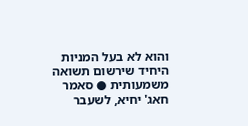והוא לא בעל המניות היחיד שירשום תשואה משמעותית ● סאמר חאג' יחיא, לשעבר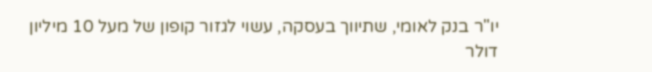יו"ר בנק לאומי, שתיווך בעסקה, עשוי לגזור קופון של מעל 10 מיליון דולר